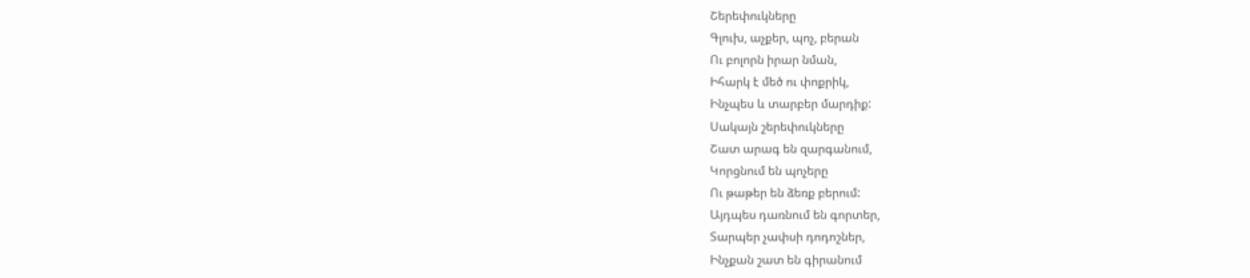Շերեփուկները
Գլուխ, աչքեր, պոչ, բերան
Ու բոլորն իրար նման,
Իհարկ է մեծ ու փոքրիկ,
Ինչպես և տարբեր մարդիք:
Սակայն շերեփուկները
Շատ արագ են զարգանում,
Կորցնում են պոչերը
Ու թաթեր են ձեռք բերում:
Այդպես դառնում են գորտեր,
Տարպեր չափսի դոդոշներ,
Ինչքան շատ են գիրանում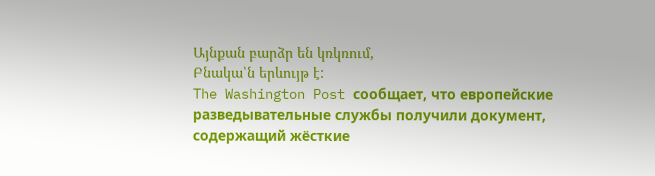Այնքան բարձր են կռկռում,
Բնակա՝ն երևույթ է:
The Washington Post сообщает, что европейские разведывательные службы получили документ, содержащий жёсткие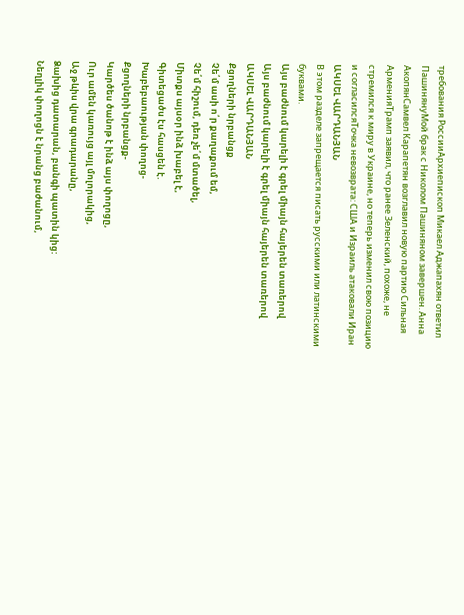требования РоссииАрхиепископ Микаел Аджапахян ответил ПашинянуМой брак с Николом Пашиняном завершен. Анна АкопянСамвел Карапетян возглавил новую партию Сильная АрменияТрамп заявил, что ранее Зеленский, похоже, не стремился к миру в Украине, но теперь изменил свою позицию и согласилсяТочка невозврата: США и Израиль атаковали Иран
ԱԿՍԵԼ ՎԱՐԴԱՆՅԱՆ
В этом разделе запрещается писать русскими или латинскими буквами.
Այս բաժնում կարելի է գրել միայն հայերեն տառերով
Այս բաժնում կարելի է գրել միայն հայերեն տառերով
ԱԿՍԵԼ ՎԱՐԴԱՆՅԱՆ
Քցողների նրբանցք
Չե՛մ ասի ո՛ր քաղաքում եմ,
Չե՛մ հիշում, դեռ չե՛մ մտածել,
Միտքս այսօր ինձ խաբել է,
Գիտեցածս էս հասցեն է.
Խաբեբաության փողոց-
Քցողների նրբանցք-
Կարծես ծանոթ է ինձ այս փողոցը,
Ուր ամեն կառույց այլ մոլորակից,
Աջ թևիս վրա գրադարանը,
Ձախից դատարան, բանգի պատին կից:
Նեղլիկ փողոցն է նրանց բաժանում,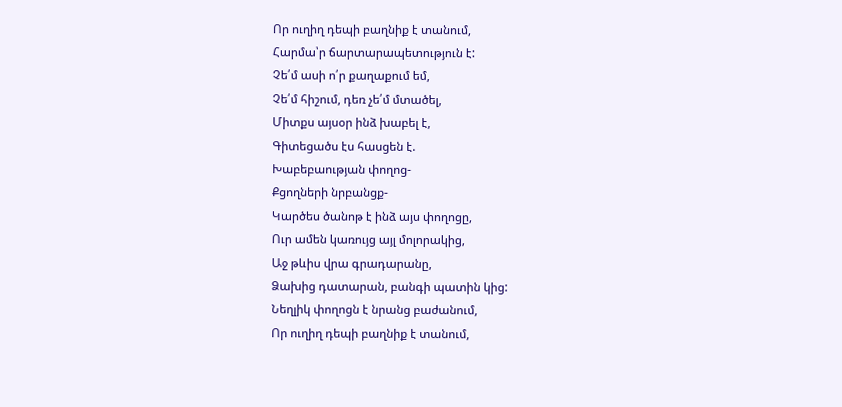Որ ուղիղ դեպի բաղնիք է տանում,
Հարմա՝ր ճարտարապետություն է:
Չե՛մ ասի ո՛ր քաղաքում եմ,
Չե՛մ հիշում, դեռ չե՛մ մտածել,
Միտքս այսօր ինձ խաբել է,
Գիտեցածս էս հասցեն է.
Խաբեբաության փողոց-
Քցողների նրբանցք-
Կարծես ծանոթ է ինձ այս փողոցը,
Ուր ամեն կառույց այլ մոլորակից,
Աջ թևիս վրա գրադարանը,
Ձախից դատարան, բանգի պատին կից:
Նեղլիկ փողոցն է նրանց բաժանում,
Որ ուղիղ դեպի բաղնիք է տանում,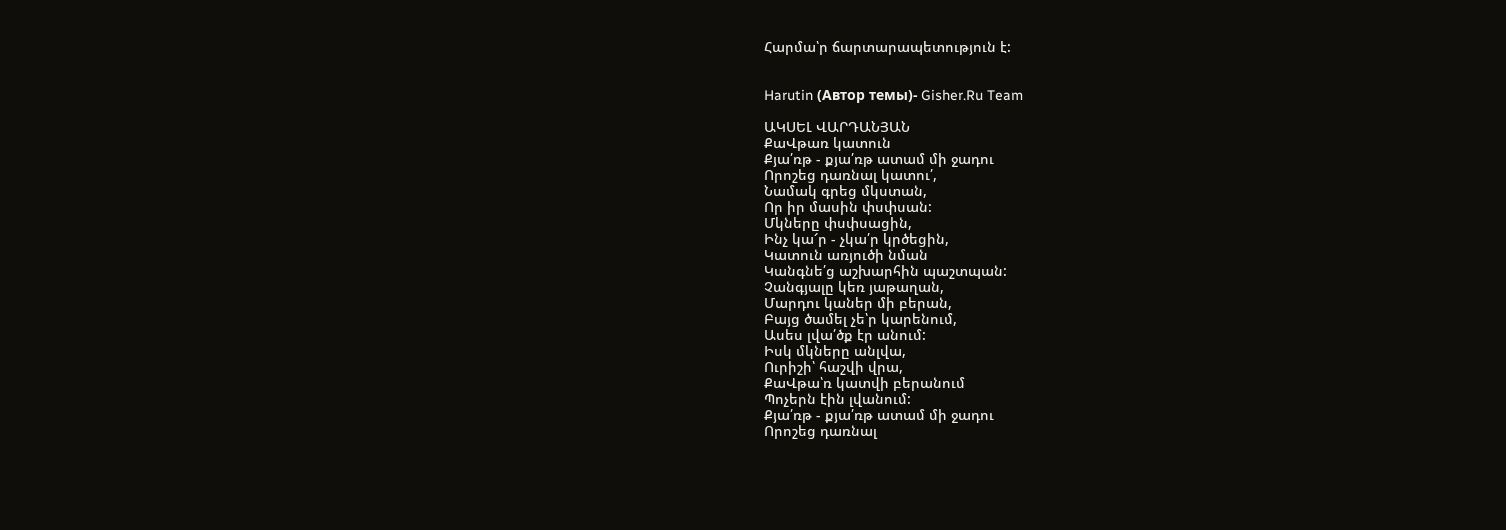Հարմա՝ր ճարտարապետություն է:


Harutin (Автор темы)- Gisher.Ru Team

ԱԿՍԵԼ ՎԱՐԴԱՆՅԱՆ
ՔաՎթառ կատուն
Քյա՛ռթ - քյա՛ռթ ատամ մի ջադու
Որոշեց դառնալ կատու՛,
Նամակ գրեց մկստան,
Որ իր մասին փսփսան:
Մկները փսփսացին,
Ինչ կա՜ր - չկա՛ր կրծեցին,
Կատուն առյուծի նման
Կանգնե՛ց աշխարհին պաշտպան:
Չանգյալը կեռ յաթաղան,
Մարդու կաներ մի բերան,
Բայց ծամել չե՝ր կարենում,
Ասես լվա՛ծք էր անում:
Իսկ մկները անլվա,
Ուրիշի՝ հաշվի վրա,
ՔաՎթա՝ռ կատվի բերանում
Պոչերն էին լվանում:
Քյա՛ռթ - քյա՛ռթ ատամ մի ջադու
Որոշեց դառնալ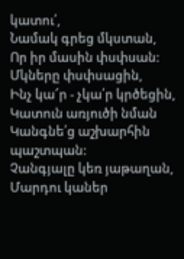կատու՛,
Նամակ գրեց մկստան,
Որ իր մասին փսփսան:
Մկները փսփսացին,
Ինչ կա՜ր - չկա՛ր կրծեցին,
Կատուն առյուծի նման
Կանգնե՛ց աշխարհին պաշտպան:
Չանգյալը կեռ յաթաղան,
Մարդու կաներ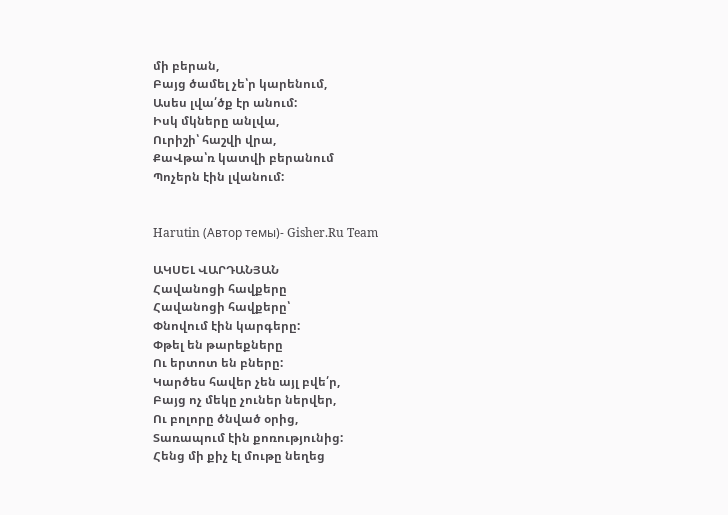մի բերան,
Բայց ծամել չե՝ր կարենում,
Ասես լվա՛ծք էր անում:
Իսկ մկները անլվա,
Ուրիշի՝ հաշվի վրա,
ՔաՎթա՝ռ կատվի բերանում
Պոչերն էին լվանում:


Harutin (Автор темы)- Gisher.Ru Team

ԱԿՍԵԼ ՎԱՐԴԱՆՅԱՆ
Հավանոցի հավքերը
Հավանոցի հավքերը՝
Փնովում էին կարգերը:
Փթել են թարեքները
Ու երտոտ են բները:
Կարծես հավեր չեն այլ բվե՛ր,
Բայց ոչ մեկը չուներ ներվեր,
Ու բոլորը ծնված օրից,
Տառապում էին քոռությունից:
Հենց մի քիչ էլ մութը նեղեց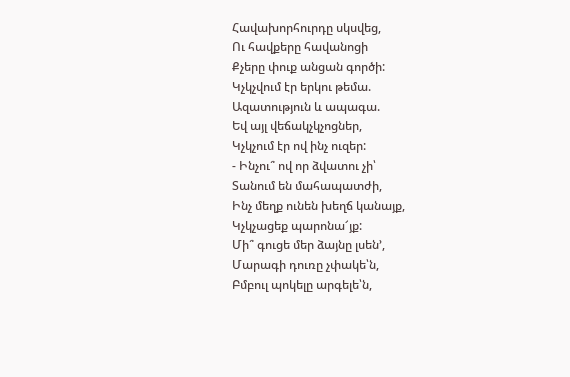Հավախորհուրդը սկսվեց,
Ու հավքերը հավանոցի
Քչերը փուք անցան գործի:
Կչկչվում էր երկու թեմա.
Ազատություն և ապագա.
Եվ այլ վեճակչկչոցներ,
Կչկչում էր ով ինչ ուզեր:
- Ինչու՞ ով որ ձվատու չի՝
Տանում են մահապատժի,
Ինչ մեղք ունեն խեղճ կանայք,
Կչկչացեք պարոնա՜յք:
Մի՞ գուցե մեր ձայնը լսեն’,
Մարագի դուռը չփակե՝ն,
Բմբուլ պոկելը արգելե՝ն,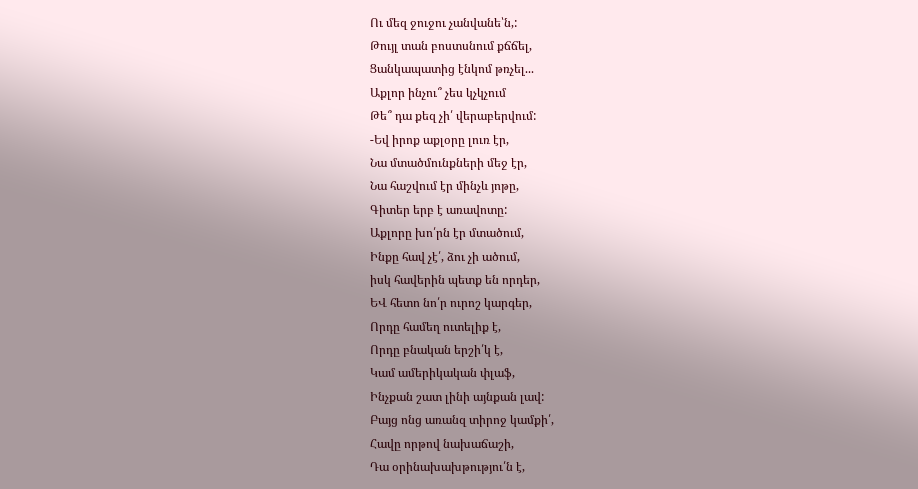Ու մեզ ջուջու չանվանե՝ն,:
Թույլ տան բոստսնում քճճել,
Ցանկապատից էնկոմ թռչել...
Աքլոր ինչու՞ չես կչկչում
Թե՞ դա քեզ չի՛ վերաբերվում:
-Եվ իրոք աքլօրը լուռ էր,
Նա մտածմունքների մեջ էր,
Նա հաշվում էր մինչև յոթը,
Գիտեր երբ է առավոտը:
Աքլորը խո՛րն էր մտածում,
Ինքը հավ չէ՛, ձու չի ածում,
իսկ հավերին պետք են որդեր,
ԵՎ հետո նո՛ր ուրոշ կարգեր,
Որդը համեղ ուտելիք է,
Որդը բնական երշի՛կ է,
Կամ ամերիկական փլաֆ,
Ինչքան շատ լինի այնքան լավ:
Բայց ոնց առանզ տիրոջ կամքի՛,
Հավը որթով նախաճաշի,
Դա օրինախախթությու՛ն է,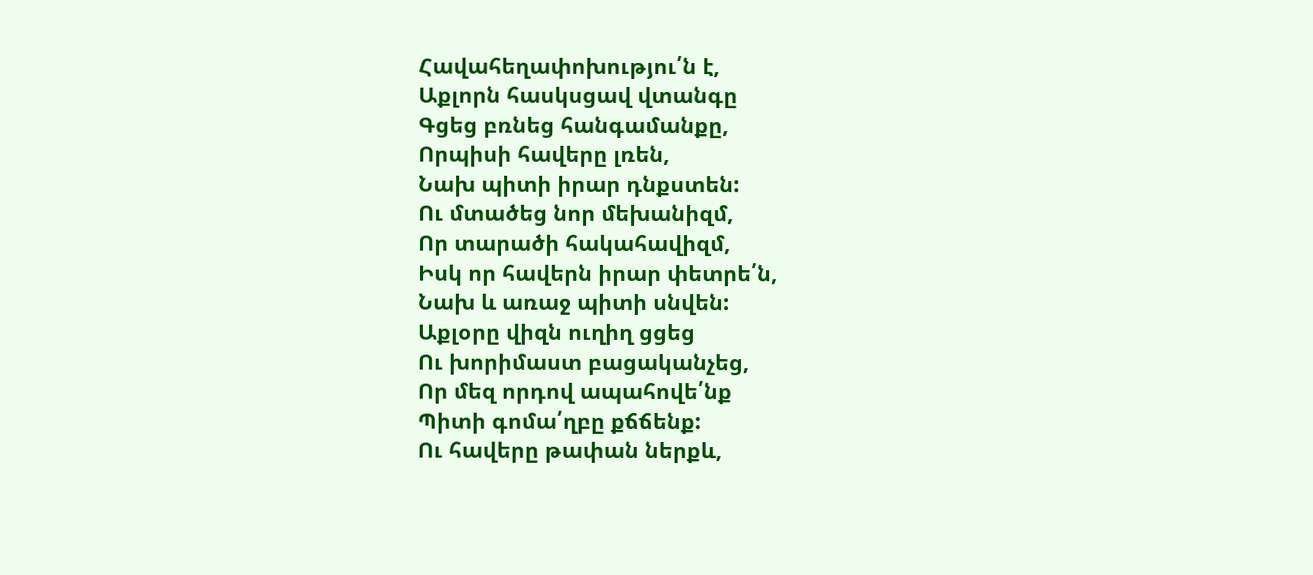Հավահեղափոխությու՛ն է,
Աքլորն հասկսցավ վտանգը
Գցեց բռնեց հանգամանքը,
Որպիսի հավերը լռեն,
Նախ պիտի իրար դնքստեն:
Ու մտածեց նոր մեխանիզմ,
Որ տարածի հակահավիզմ,
Իսկ որ հավերն իրար փետրե՛ն,
Նախ և առաջ պիտի սնվեն:
Աքլօրը վիզն ուղիղ ցցեց
Ու խորիմաստ բացականչեց,
Որ մեզ որդով ապահովե՛նք
Պիտի գոմա՛ղբը քճճենք:
Ու հավերը թափան ներքև,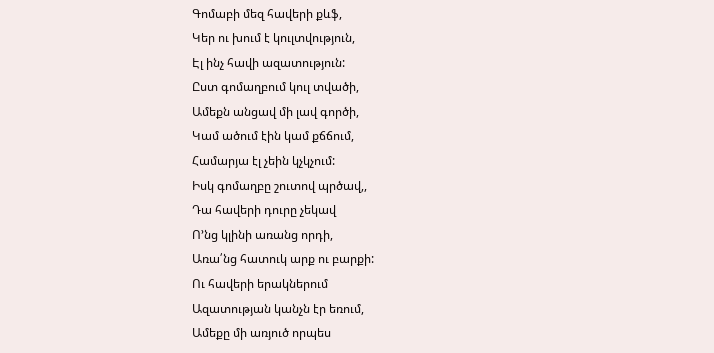Գոմաբի մեզ հավերի քևֆ,
Կեր ու խում է կուլտվություն,
Էլ ինչ հավի ազատություն:
Ըստ գոմաղբում կուլ տվածի,
Ամեքն անցավ մի լավ գործի,
Կամ ածում էին կամ քճճում,
Համարյա էլ չեին կչկչում:
Իսկ գոմաղբը շուտով պրծավ,,
Դա հավերի դուրը չեկավ
Ո’նց կլինի առանց որդի,
Առա՛նց հատուկ արք ու բարքի:
Ու հավերի երակներում
Ազատության կանչն էր եռում,
Ամեքը մի առյուծ որպես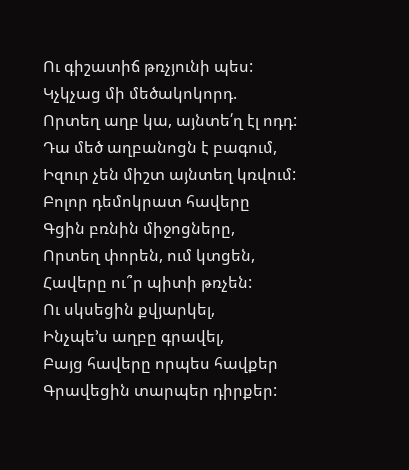Ու գիշատիճ թռչյունի պես:
Կչկչաց մի մեծակոկորդ.
Որտեղ աղբ կա, այնտե՛ղ էլ ոդդ:
Դա մեծ աղբանոցն է բագում,
Իզուր չեն միշտ այնտեղ կռվում:
Բոլոր դեմոկրատ հավերը
Գցին բռնին միջոցները,
Որտեղ փորեն, ում կտցեն,
Հավերը ու՞ր պիտի թռչեն:
Ու սկսեցին քվյարկել,
Ինչպե’ս աղբը գրավել,
Բայց հավերը որպես հավքեր
Գրավեցին տարպեր դիրքեր: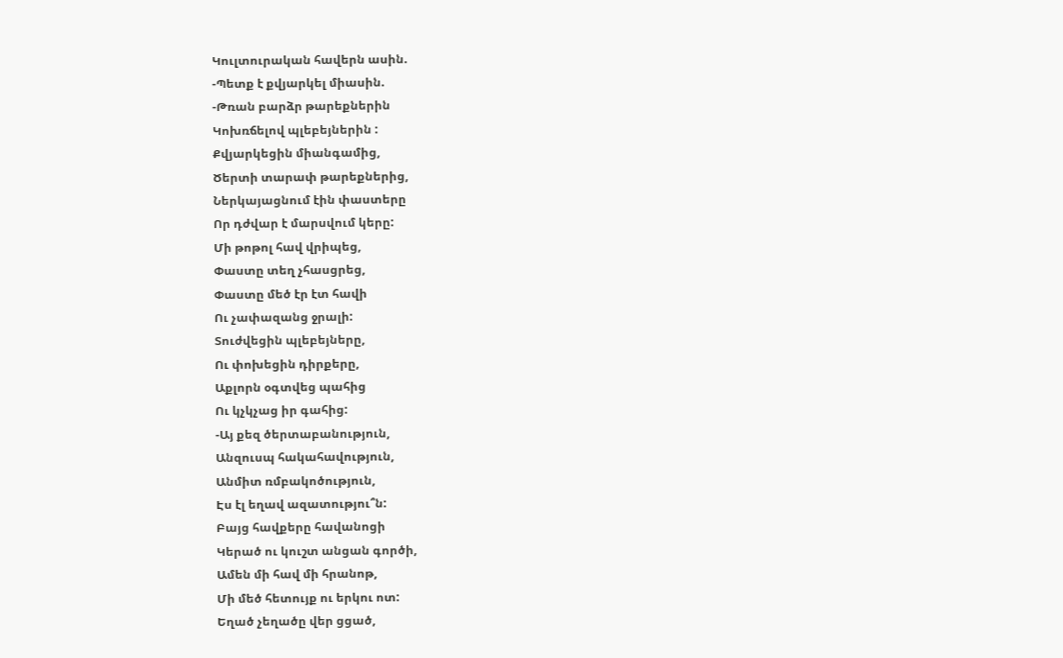Կուլտուրական հավերն ասին.
-Պետք է քվյարկել միասին.
-Թռան բարձր թարեքներին
Կոխռճելով պլեբեյներին :
Քվյարկեցին միանգամից,
Ծերտի տարափ թարեքներից,
Ներկայացնում էին փաստերը
Որ դժվար է մարսվում կերը:
Մի թոթոլ հավ վրիպեց,
Փաստը տեղ չհասցրեց,
Փաստը մեծ էր էտ հավի
Ու չափազանց ջրալի:
Տուժվեցին պլեբեյները,
Ու փոխեցին դիրքերը,
Աքլորն օգտվեց պահից
Ու կչկչաց իր գահից:
-Այ քեզ ծերտաբանություն,
Անզուսպ հակահավություն,
Անմիտ ռմբակոծություն,
Էս էլ եղավ ազատությու՞ն:
Բայց հավքերը հավանոցի
Կերած ու կուշտ անցան գործի,
Ամեն մի հավ մի հրանոթ,
Մի մեծ հետույք ու երկու ոտ:
Եղած չեղածը վեր ցցած,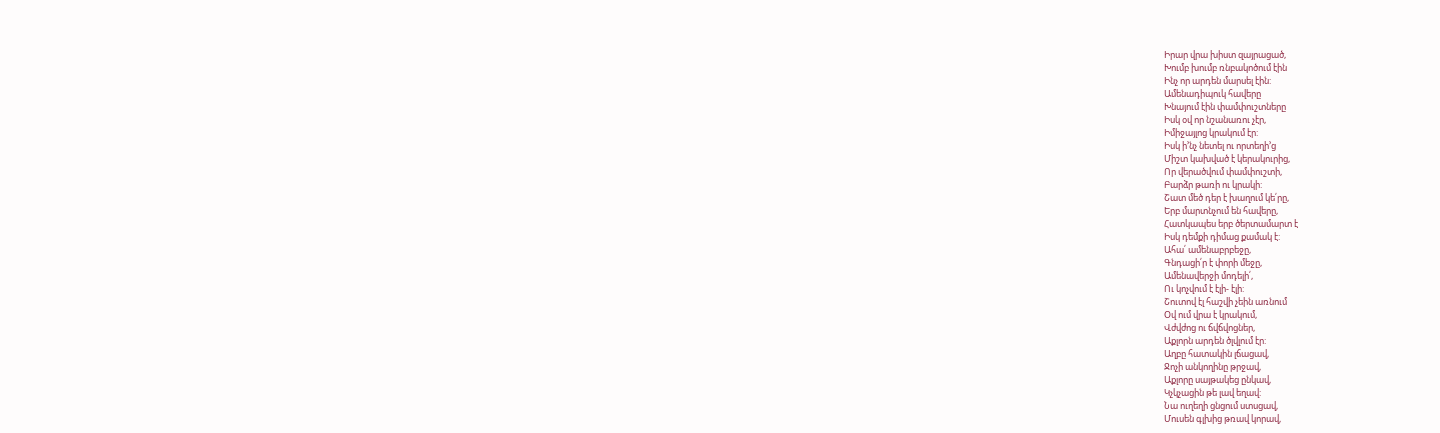Իրար վրա խիստ զայրացած,
Խումբ խումբ ռնբակոծում էին
Ինչ որ արդեն մարսել էին:
Ամենադիպուկ հավերը
Խնայում էին փամփուշտները
Իսկ օվ որ նշանառու չէր,
Իմիջայլոց կրակում էր:
Իսկ ի’նչ նետել ու որտեղի’ց
Միշտ կախված է կերակուրից,
Որ վերածվում փամփուշտի,
Բարձր թառի ու կրակի:
Շատ մեծ դեր է խաղում կե՛րը,
Երբ մարտնչում են հավերը,
Հատկապես երբ ծերտամարտ է
Իսկ դեմքի դիմաց քամակ է:
Ահա՛ ամենաբրբեջը,
Գնդացի՛ր է փորի մեջը,
Ամենավերջի մոդելի՛,
Ու կոչվում է էլի- էլի:
Շուտով էլ հաշվի չեին առնում
Օվ ում վրա է կրակում,
Վժվժոց ու ճվճվոցներ,
Աքլորն արդեն ծլվլում էր:
Աղբը հատակին լճացավ,
Ջոչի անկողինը թրջավ,
Աքլորը սայթակեց ընկավ,
Կչկչացին թե լավ եղավ:
Նա ուղեղի ցնցում ստսցավ,
Մուսեն գլխից թռավ կորավ,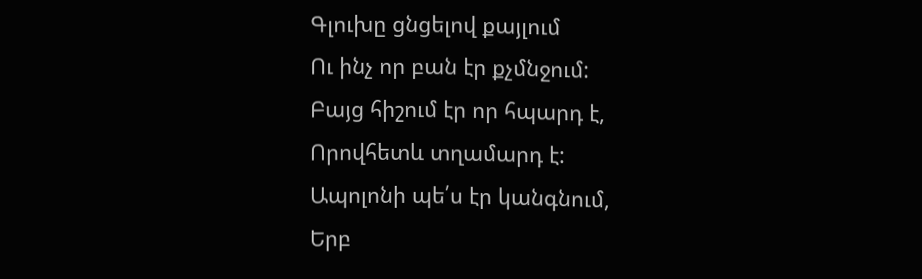Գլուխը ցնցելով քայլում
Ու ինչ որ բան էր քչմնջում:
Բայց հիշում էր որ հպարդ է,
Որովհետև տղամարդ է:
Ապոլոնի պե՛ս էր կանգնում,
Երբ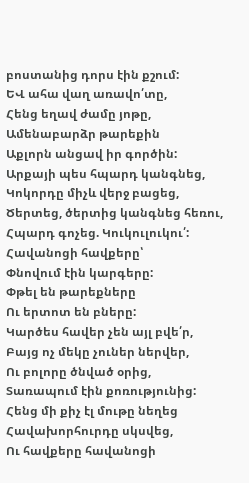բոստանից դորս էին քշում:
ԵՎ ահա վաղ առավո՛տը,
Հենց եղավ ժամը յոթը,
Ամենաբարձր թարեքին
Աքլորն անցավ իր գործին:
Արքայի պես հպարդ կանգնեց,
Կոկորդը միչև վերջ բացեց,
Ծերտեց, ծերտից կանգնեց հեռու,
Հպարդ գոչեց. Կուկուլուկու՛:
Հավանոցի հավքերը՝
Փնովում էին կարգերը:
Փթել են թարեքները
Ու երտոտ են բները:
Կարծես հավեր չեն այլ բվե՛ր,
Բայց ոչ մեկը չուներ ներվեր,
Ու բոլորը ծնված օրից,
Տառապում էին քոռությունից:
Հենց մի քիչ էլ մութը նեղեց
Հավախորհուրդը սկսվեց,
Ու հավքերը հավանոցի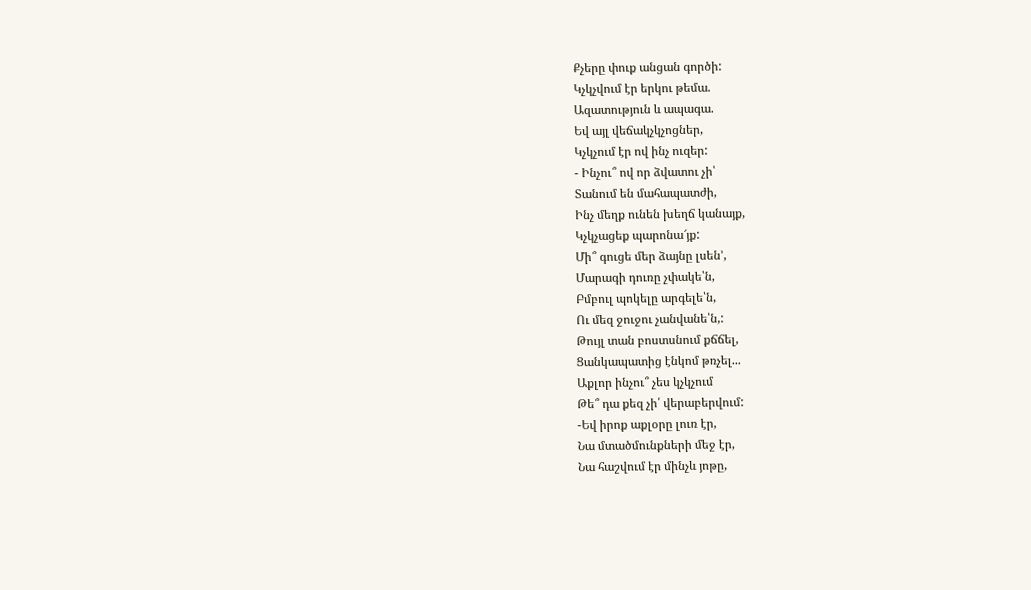Քչերը փուք անցան գործի:
Կչկչվում էր երկու թեմա.
Ազատություն և ապագա.
Եվ այլ վեճակչկչոցներ,
Կչկչում էր ով ինչ ուզեր:
- Ինչու՞ ով որ ձվատու չի՝
Տանում են մահապատժի,
Ինչ մեղք ունեն խեղճ կանայք,
Կչկչացեք պարոնա՜յք:
Մի՞ գուցե մեր ձայնը լսեն’,
Մարագի դուռը չփակե՝ն,
Բմբուլ պոկելը արգելե՝ն,
Ու մեզ ջուջու չանվանե՝ն,:
Թույլ տան բոստսնում քճճել,
Ցանկապատից էնկոմ թռչել...
Աքլոր ինչու՞ չես կչկչում
Թե՞ դա քեզ չի՛ վերաբերվում:
-Եվ իրոք աքլօրը լուռ էր,
Նա մտածմունքների մեջ էր,
Նա հաշվում էր մինչև յոթը,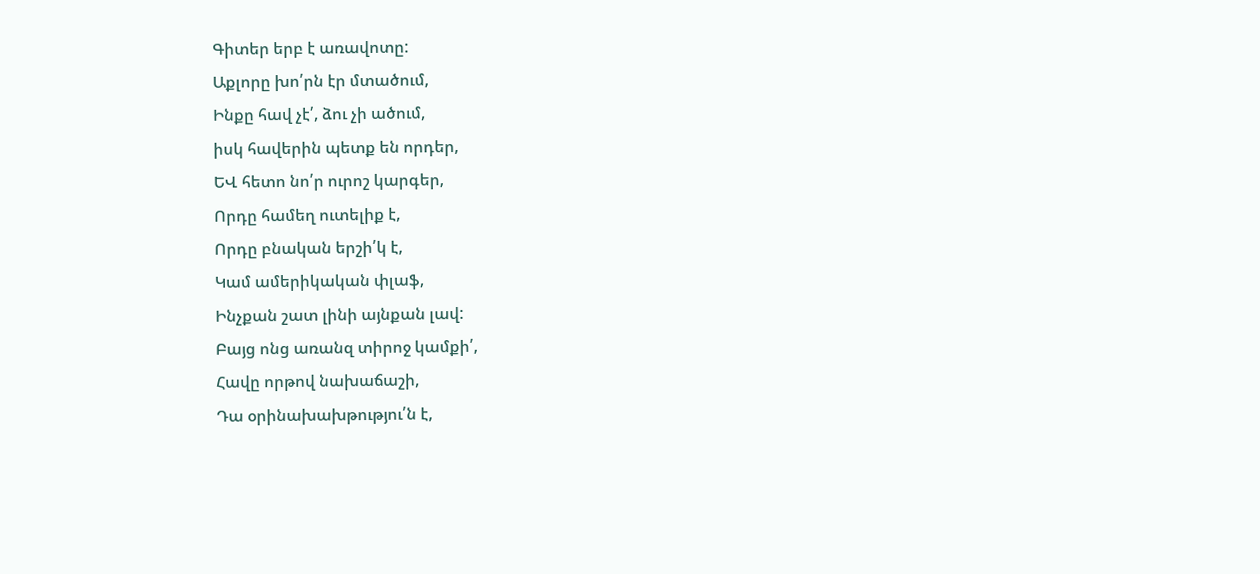Գիտեր երբ է առավոտը:
Աքլորը խո՛րն էր մտածում,
Ինքը հավ չէ՛, ձու չի ածում,
իսկ հավերին պետք են որդեր,
ԵՎ հետո նո՛ր ուրոշ կարգեր,
Որդը համեղ ուտելիք է,
Որդը բնական երշի՛կ է,
Կամ ամերիկական փլաֆ,
Ինչքան շատ լինի այնքան լավ:
Բայց ոնց առանզ տիրոջ կամքի՛,
Հավը որթով նախաճաշի,
Դա օրինախախթությու՛ն է,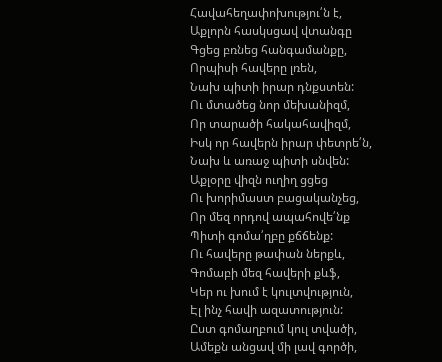Հավահեղափոխությու՛ն է,
Աքլորն հասկսցավ վտանգը
Գցեց բռնեց հանգամանքը,
Որպիսի հավերը լռեն,
Նախ պիտի իրար դնքստեն:
Ու մտածեց նոր մեխանիզմ,
Որ տարածի հակահավիզմ,
Իսկ որ հավերն իրար փետրե՛ն,
Նախ և առաջ պիտի սնվեն:
Աքլօրը վիզն ուղիղ ցցեց
Ու խորիմաստ բացականչեց,
Որ մեզ որդով ապահովե՛նք
Պիտի գոմա՛ղբը քճճենք:
Ու հավերը թափան ներքև,
Գոմաբի մեզ հավերի քևֆ,
Կեր ու խում է կուլտվություն,
Էլ ինչ հավի ազատություն:
Ըստ գոմաղբում կուլ տվածի,
Ամեքն անցավ մի լավ գործի,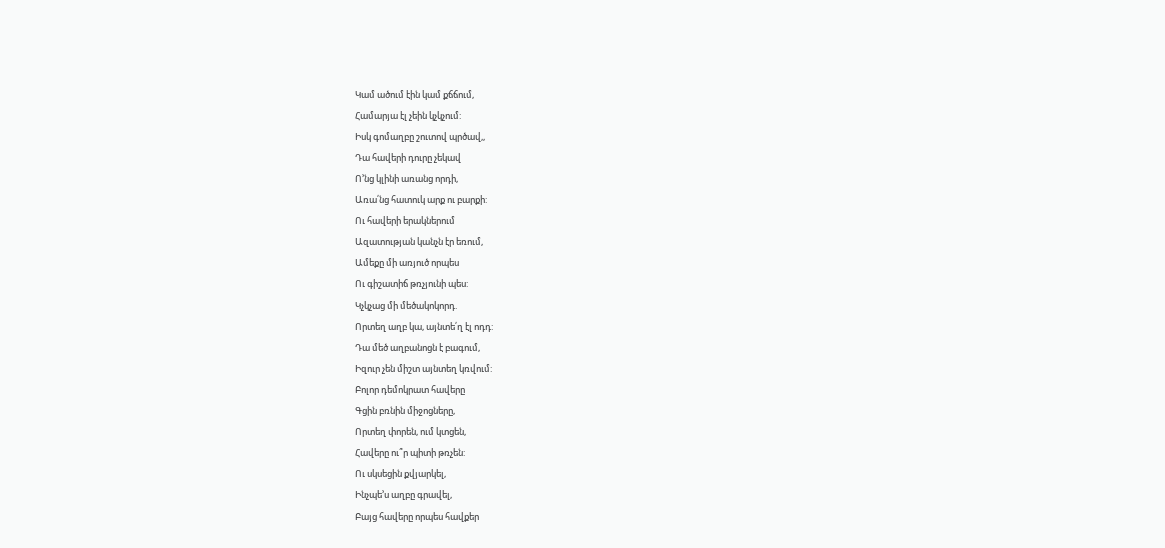Կամ ածում էին կամ քճճում,
Համարյա էլ չեին կչկչում:
Իսկ գոմաղբը շուտով պրծավ,,
Դա հավերի դուրը չեկավ
Ո’նց կլինի առանց որդի,
Առա՛նց հատուկ արք ու բարքի:
Ու հավերի երակներում
Ազատության կանչն էր եռում,
Ամեքը մի առյուծ որպես
Ու գիշատիճ թռչյունի պես:
Կչկչաց մի մեծակոկորդ.
Որտեղ աղբ կա, այնտե՛ղ էլ ոդդ:
Դա մեծ աղբանոցն է բագում,
Իզուր չեն միշտ այնտեղ կռվում:
Բոլոր դեմոկրատ հավերը
Գցին բռնին միջոցները,
Որտեղ փորեն, ում կտցեն,
Հավերը ու՞ր պիտի թռչեն:
Ու սկսեցին քվյարկել,
Ինչպե’ս աղբը գրավել,
Բայց հավերը որպես հավքեր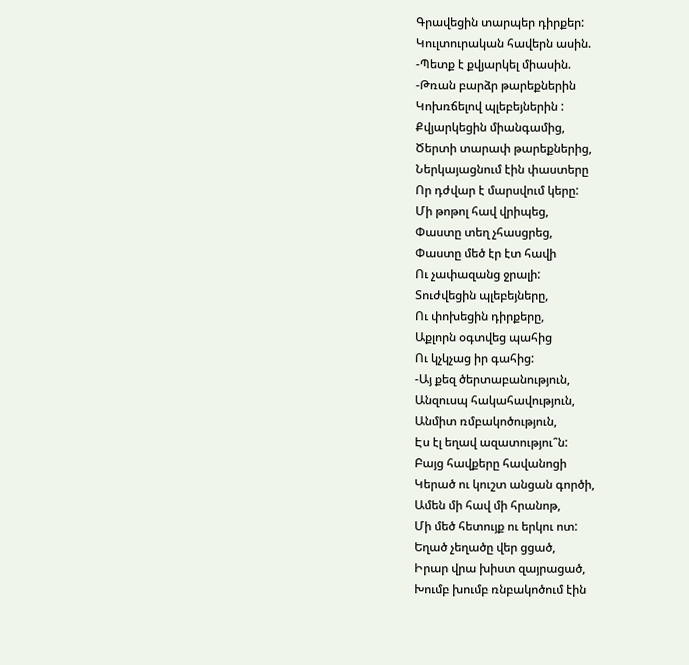Գրավեցին տարպեր դիրքեր:
Կուլտուրական հավերն ասին.
-Պետք է քվյարկել միասին.
-Թռան բարձր թարեքներին
Կոխռճելով պլեբեյներին :
Քվյարկեցին միանգամից,
Ծերտի տարափ թարեքներից,
Ներկայացնում էին փաստերը
Որ դժվար է մարսվում կերը:
Մի թոթոլ հավ վրիպեց,
Փաստը տեղ չհասցրեց,
Փաստը մեծ էր էտ հավի
Ու չափազանց ջրալի:
Տուժվեցին պլեբեյները,
Ու փոխեցին դիրքերը,
Աքլորն օգտվեց պահից
Ու կչկչաց իր գահից:
-Այ քեզ ծերտաբանություն,
Անզուսպ հակահավություն,
Անմիտ ռմբակոծություն,
Էս էլ եղավ ազատությու՞ն:
Բայց հավքերը հավանոցի
Կերած ու կուշտ անցան գործի,
Ամեն մի հավ մի հրանոթ,
Մի մեծ հետույք ու երկու ոտ:
Եղած չեղածը վեր ցցած,
Իրար վրա խիստ զայրացած,
Խումբ խումբ ռնբակոծում էին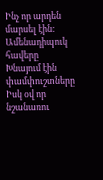Ինչ որ արդեն մարսել էին:
Ամենադիպուկ հավերը
Խնայում էին փամփուշտները
Իսկ օվ որ նշանառու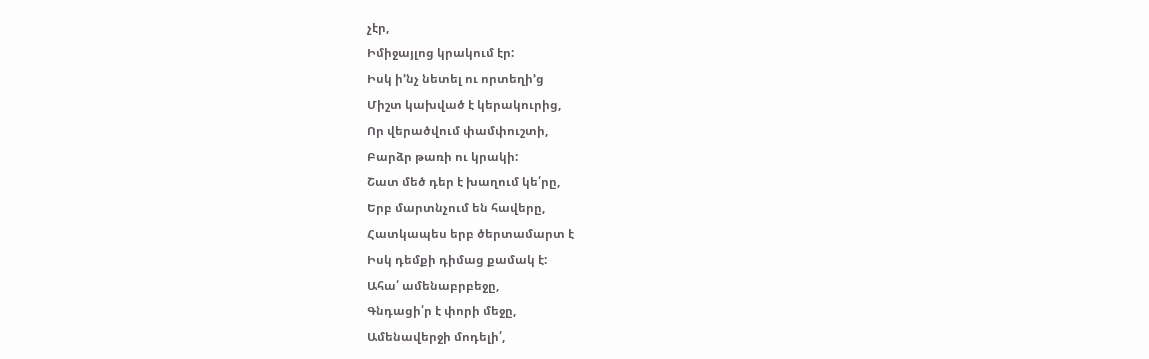չէր,
Իմիջայլոց կրակում էր:
Իսկ ի’նչ նետել ու որտեղի’ց
Միշտ կախված է կերակուրից,
Որ վերածվում փամփուշտի,
Բարձր թառի ու կրակի:
Շատ մեծ դեր է խաղում կե՛րը,
Երբ մարտնչում են հավերը,
Հատկապես երբ ծերտամարտ է
Իսկ դեմքի դիմաց քամակ է:
Ահա՛ ամենաբրբեջը,
Գնդացի՛ր է փորի մեջը,
Ամենավերջի մոդելի՛,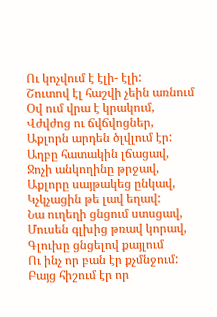Ու կոչվում է էլի- էլի:
Շուտով էլ հաշվի չեին առնում
Օվ ում վրա է կրակում,
Վժվժոց ու ճվճվոցներ,
Աքլորն արդեն ծլվլում էր:
Աղբը հատակին լճացավ,
Ջոչի անկողինը թրջավ,
Աքլորը սայթակեց ընկավ,
Կչկչացին թե լավ եղավ:
Նա ուղեղի ցնցում ստսցավ,
Մուսեն գլխից թռավ կորավ,
Գլուխը ցնցելով քայլում
Ու ինչ որ բան էր քչմնջում:
Բայց հիշում էր որ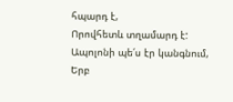հպարդ է,
Որովհետև տղամարդ է:
Ապոլոնի պե՛ս էր կանգնում,
Երբ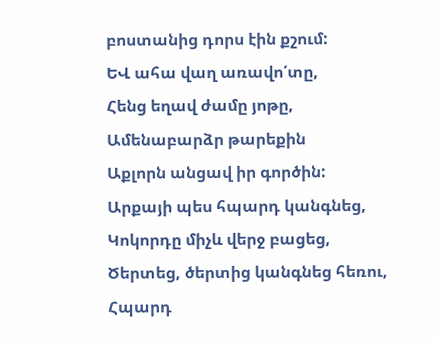բոստանից դորս էին քշում:
ԵՎ ահա վաղ առավո՛տը,
Հենց եղավ ժամը յոթը,
Ամենաբարձր թարեքին
Աքլորն անցավ իր գործին:
Արքայի պես հպարդ կանգնեց,
Կոկորդը միչև վերջ բացեց,
Ծերտեց, ծերտից կանգնեց հեռու,
Հպարդ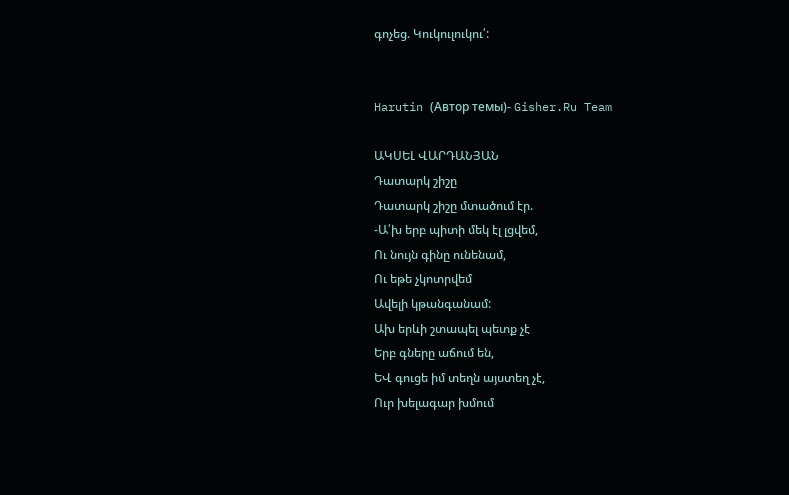գոչեց. Կուկուլուկու՛:


Harutin (Автор темы)- Gisher.Ru Team

ԱԿՍԵԼ ՎԱՐԴԱՆՅԱՆ
Դատարկ շիշը
Դատարկ շիշը մտածում էր.
-Ա՛խ երբ պիտի մեկ էլ լցվեմ,
Ու նույն գինը ունենամ,
Ու եթե չկոտրվեմ
Ավելի կթանգանամ:
Ախ երևի շտապել պետք չէ
Երբ գները աճում են,
ԵՎ գուցե իմ տեղն այստեղ չէ,
Ուր խելագար խմում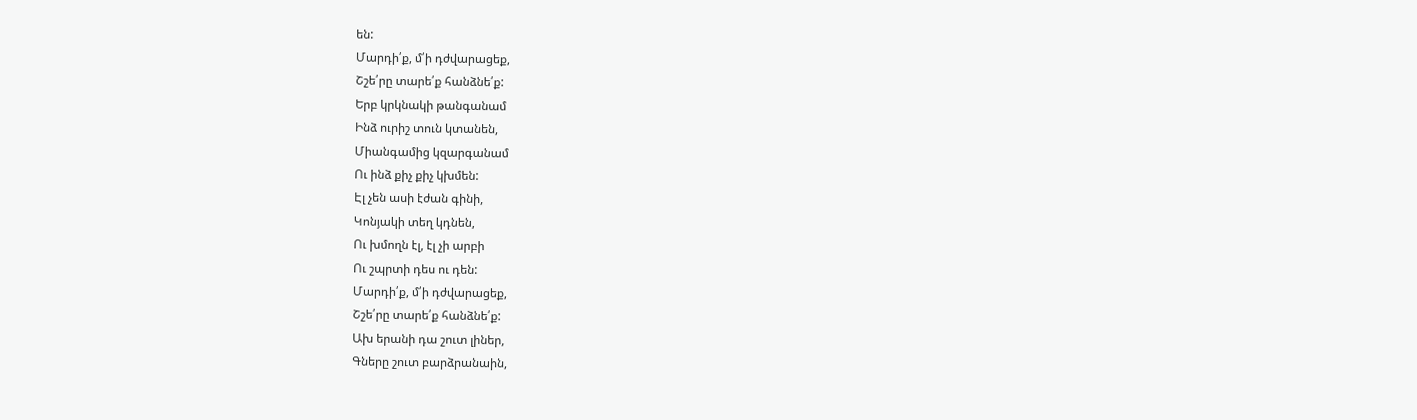են:
Մարդի՛ք, մ՛ի դժվարացեք,
Շշե՛րը տարե՛ք հանձնե՛ք:
Երբ կրկնակի թանգանամ
Ինձ ուրիշ տուն կտանեն,
Միանգամից կզարգանամ
Ու ինձ քիչ քիչ կխմեն:
Էլ չեն ասի էժան գինի,
Կոնյակի տեղ կդնեն,
Ու խմողն էլ, էլ չի արբի
Ու շպրտի դես ու դեն:
Մարդի՛ք, մ՛ի դժվարացեք,
Շշե՛րը տարե՛ք հանձնե՛ք:
Ախ երանի դա շուտ լիներ,
Գները շուտ բարձրանաին,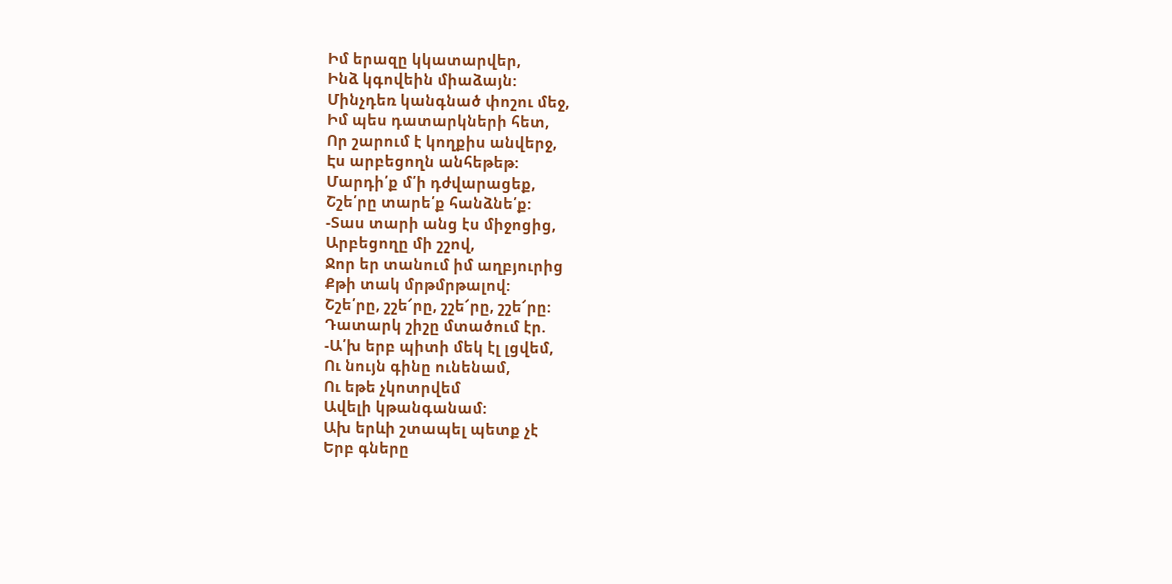Իմ երազը կկատարվեր,
Ինձ կգովեին միաձայն:
Մինչդեռ կանգնած փոշու մեջ,
Իմ պես դատարկների հետ,
Որ շարում է կողքիս անվերջ,
Էս արբեցողն անհեթեթ:
Մարդի՛ք մ՛ի դժվարացեք,
Շշե՛րը տարե՛ք հանձնե՛ք:
-Տաս տարի անց էս միջոցից,
Արբեցողը մի շշով,
Ջոր եր տանում իմ աղբյուրից
Քթի տակ մրթմրթալով:
Շշե՛րը, շշե՜րը, շշե՜րը, շշե՜րը:
Դատարկ շիշը մտածում էր.
-Ա՛խ երբ պիտի մեկ էլ լցվեմ,
Ու նույն գինը ունենամ,
Ու եթե չկոտրվեմ
Ավելի կթանգանամ:
Ախ երևի շտապել պետք չէ
Երբ գները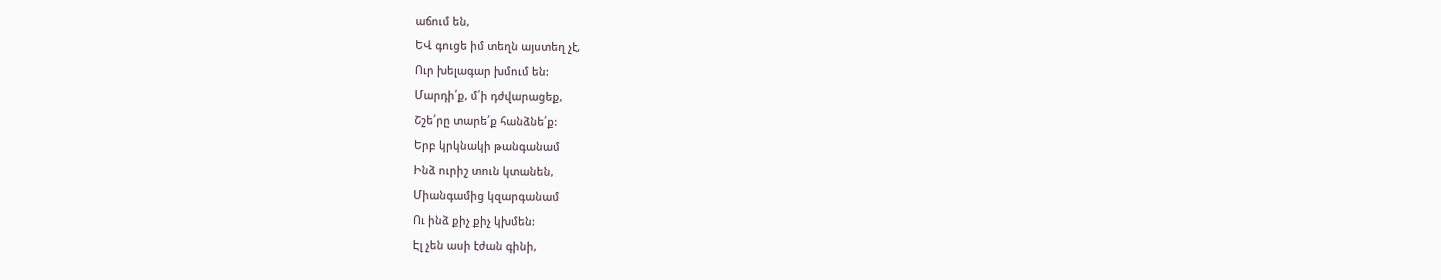աճում են,
ԵՎ գուցե իմ տեղն այստեղ չէ,
Ուր խելագար խմում են:
Մարդի՛ք, մ՛ի դժվարացեք,
Շշե՛րը տարե՛ք հանձնե՛ք:
Երբ կրկնակի թանգանամ
Ինձ ուրիշ տուն կտանեն,
Միանգամից կզարգանամ
Ու ինձ քիչ քիչ կխմեն:
Էլ չեն ասի էժան գինի,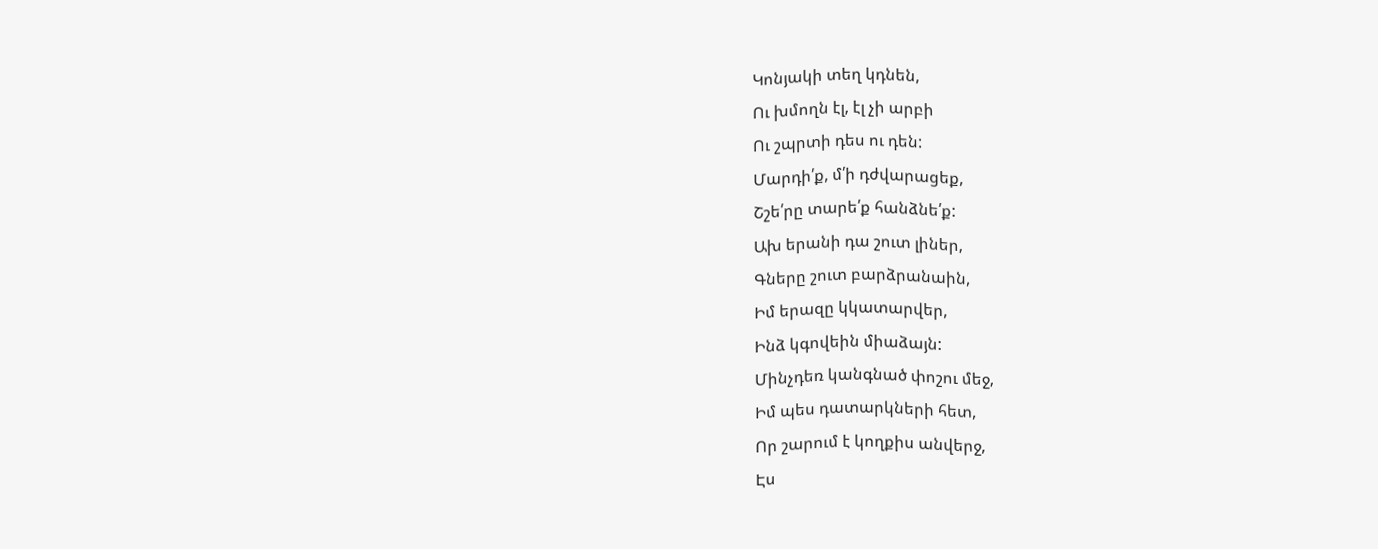Կոնյակի տեղ կդնեն,
Ու խմողն էլ, էլ չի արբի
Ու շպրտի դես ու դեն:
Մարդի՛ք, մ՛ի դժվարացեք,
Շշե՛րը տարե՛ք հանձնե՛ք:
Ախ երանի դա շուտ լիներ,
Գները շուտ բարձրանաին,
Իմ երազը կկատարվեր,
Ինձ կգովեին միաձայն:
Մինչդեռ կանգնած փոշու մեջ,
Իմ պես դատարկների հետ,
Որ շարում է կողքիս անվերջ,
Էս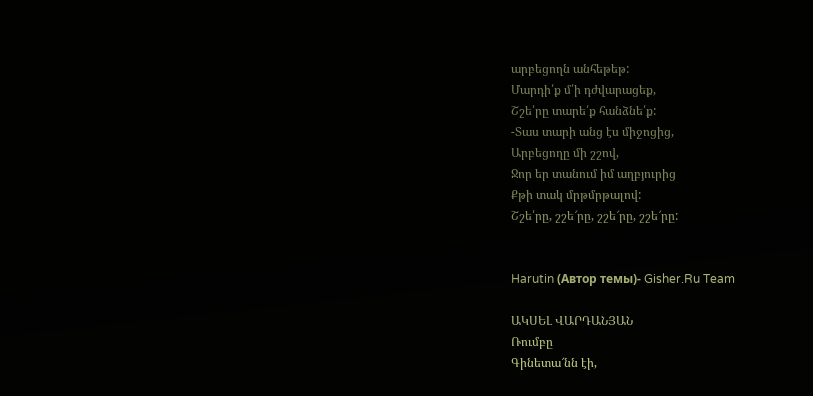արբեցողն անհեթեթ:
Մարդի՛ք մ՛ի դժվարացեք,
Շշե՛րը տարե՛ք հանձնե՛ք:
-Տաս տարի անց էս միջոցից,
Արբեցողը մի շշով,
Ջոր եր տանում իմ աղբյուրից
Քթի տակ մրթմրթալով:
Շշե՛րը, շշե՜րը, շշե՜րը, շշե՜րը:


Harutin (Автор темы)- Gisher.Ru Team

ԱԿՍԵԼ ՎԱՐԴԱՆՅԱՆ
Ռումբը
Գինետա՜նն էի,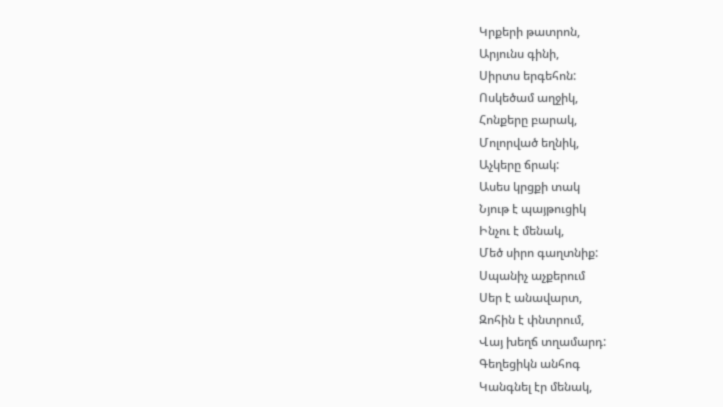Կրքերի թատրոն,
Արյունս գինի,
Սիրտս երգեհոն:
Ոսկեծամ աղջիկ,
Հոնքերը բարակ,
Մոլորված եղնիկ,
Աչկերը ճրակ:
Ասես կրցքի տակ
Նյութ է պայթուցիկ
Ինչու է մենակ,
Մեծ սիրո գաղտնիք:
Սպանիչ աչքերում
Սեր է անավարտ,
Զոհին է փնտրում,
Վայ խեղճ տղամարդ:
Գեղեցիկն անհոգ
Կանգնել էր մենակ,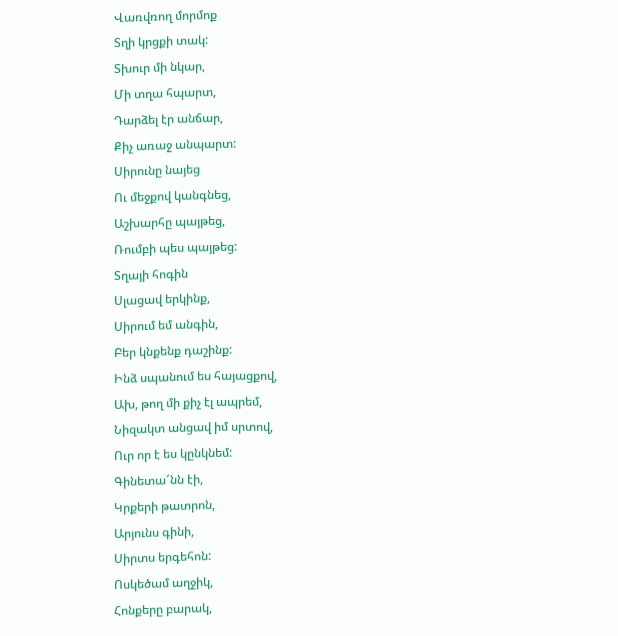Վառվռող մորմոք
Տղի կրցքի տակ:
Տխուր մի նկար,
Մի տղա հպարտ,
Դարձել էր անճար,
Քիչ առաջ անպարտ:
Սիրունը նայեց
Ու մեջքով կանգնեց,
Աշխարհը պայթեց,
Ռումբի պես պայթեց:
Տղայի հոգին
Սլացավ երկինք,
Սիրում եմ անգին,
Բեր կնքենք դաշինք:
Ինձ սպանում ես հայացքով,
Ախ, թող մի քիչ էլ ապրեմ,
Նիզակտ անցավ իմ սրտով,
Ուր որ է ես կընկնեմ:
Գինետա՜նն էի,
Կրքերի թատրոն,
Արյունս գինի,
Սիրտս երգեհոն:
Ոսկեծամ աղջիկ,
Հոնքերը բարակ,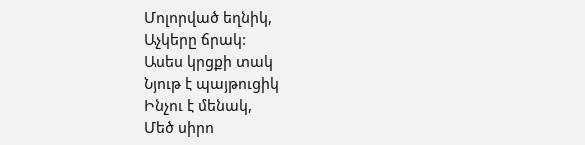Մոլորված եղնիկ,
Աչկերը ճրակ:
Ասես կրցքի տակ
Նյութ է պայթուցիկ
Ինչու է մենակ,
Մեծ սիրո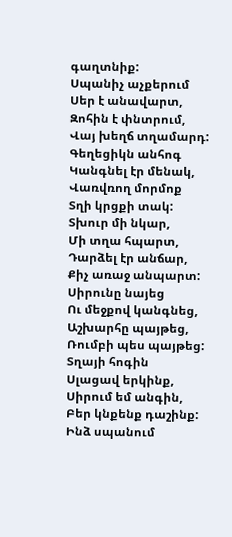գաղտնիք:
Սպանիչ աչքերում
Սեր է անավարտ,
Զոհին է փնտրում,
Վայ խեղճ տղամարդ:
Գեղեցիկն անհոգ
Կանգնել էր մենակ,
Վառվռող մորմոք
Տղի կրցքի տակ:
Տխուր մի նկար,
Մի տղա հպարտ,
Դարձել էր անճար,
Քիչ առաջ անպարտ:
Սիրունը նայեց
Ու մեջքով կանգնեց,
Աշխարհը պայթեց,
Ռումբի պես պայթեց:
Տղայի հոգին
Սլացավ երկինք,
Սիրում եմ անգին,
Բեր կնքենք դաշինք:
Ինձ սպանում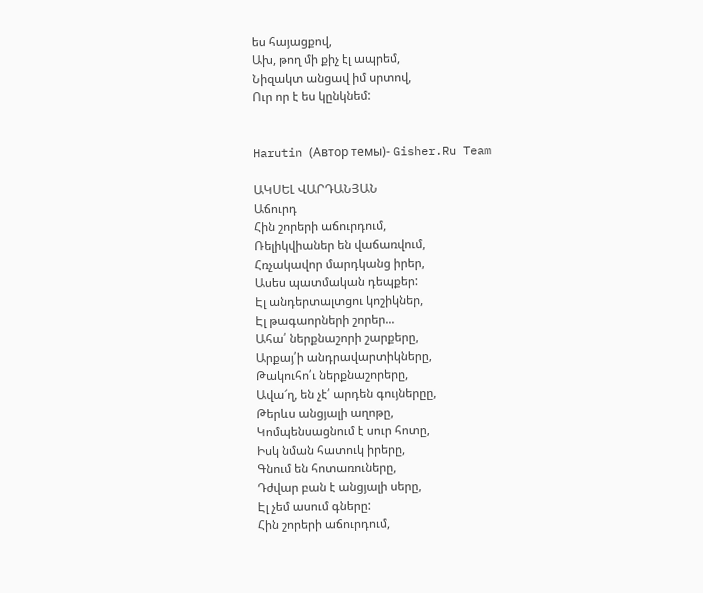ես հայացքով,
Ախ, թող մի քիչ էլ ապրեմ,
Նիզակտ անցավ իմ սրտով,
Ուր որ է ես կընկնեմ:


Harutin (Автор темы)- Gisher.Ru Team

ԱԿՍԵԼ ՎԱՐԴԱՆՅԱՆ
Աճուրդ
Հին շորերի աճուրդում,
Ռելիկվիաներ են վաճառվում,
Հռչակավոր մարդկանց իրեր,
Ասես պատմական դեպքեր:
Էլ անդերտալտցու կոշիկներ,
Էլ թագաորների շորեր...
Ահա՛ ներքնաշորի շարքերը,
Արքայ՛ի անդրավարտիկները,
Թակուհո՛ւ ներքնաշորերը,
Ավա՜ղ, են չէ՛ արդեն գույներըը,
Թերևս անցյալի աղոթը,
Կոմպենսացնում է սուր հոտը,
Իսկ նման հատուկ իրերը,
Գնում են հոտառուները,
Դժվար բան է անցյալի սերը,
Էլ չեմ ասում գները:
Հին շորերի աճուրդում,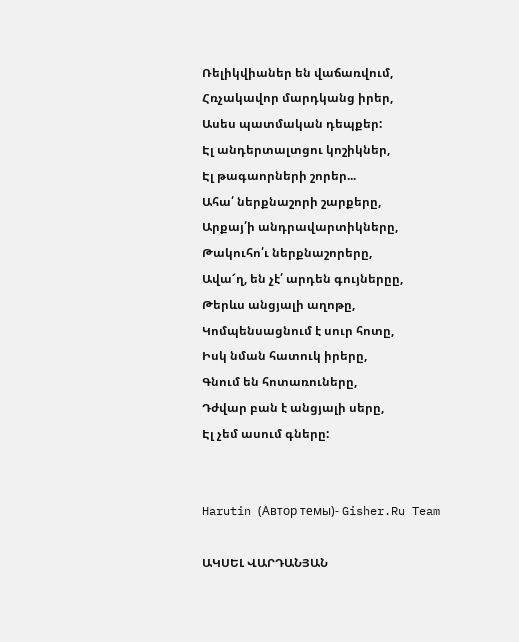Ռելիկվիաներ են վաճառվում,
Հռչակավոր մարդկանց իրեր,
Ասես պատմական դեպքեր:
Էլ անդերտալտցու կոշիկներ,
Էլ թագաորների շորեր...
Ահա՛ ներքնաշորի շարքերը,
Արքայ՛ի անդրավարտիկները,
Թակուհո՛ւ ներքնաշորերը,
Ավա՜ղ, են չէ՛ արդեն գույներըը,
Թերևս անցյալի աղոթը,
Կոմպենսացնում է սուր հոտը,
Իսկ նման հատուկ իրերը,
Գնում են հոտառուները,
Դժվար բան է անցյալի սերը,
Էլ չեմ ասում գները:


Harutin (Автор темы)- Gisher.Ru Team

ԱԿՍԵԼ ՎԱՐԴԱՆՅԱՆ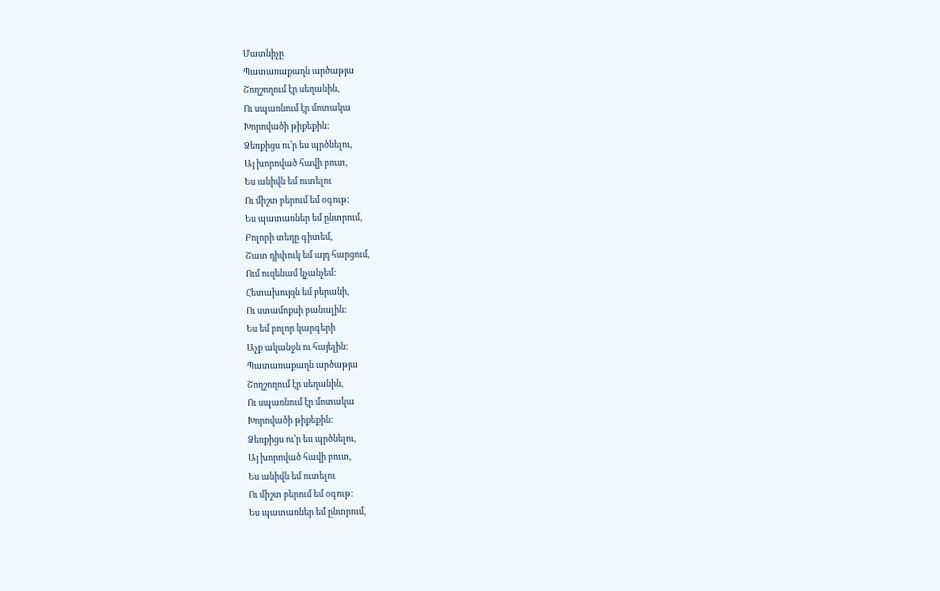Մատնիչը
Պատառաքաղն արծաթյա
Շողշողում էր սեղանին,
Ու սպառնում էր մոտակա
Խորովածի թիքեքին:
Ձեռքիցս ու’ր ես պրծնելու,
Այ խորոված հավի բուտ,
Ես անիվն եմ ուտելու
Ու միշտ բերում եմ օգութ:
Ես պատառներ եմ ընտրում,
Բոլորի տեղը գիտեմ,
Շատ դիփուկ եմ այդ հարցում,
Ում ուզենամ կչանչեմ:
Հետախույզն եմ բերանի,
Ու ստամոքսի բանալին:
Ես եմ բոլոր կարգերի
Աչք ականջն ու հայելին:
Պատառաքաղն արծաթյա
Շողշողում էր սեղանին,
Ու սպառնում էր մոտակա
Խորովածի թիքեքին:
Ձեռքիցս ու’ր ես պրծնելու,
Այ խորոված հավի բուտ,
Ես անիվն եմ ուտելու
Ու միշտ բերում եմ օգութ:
Ես պատառներ եմ ընտրում,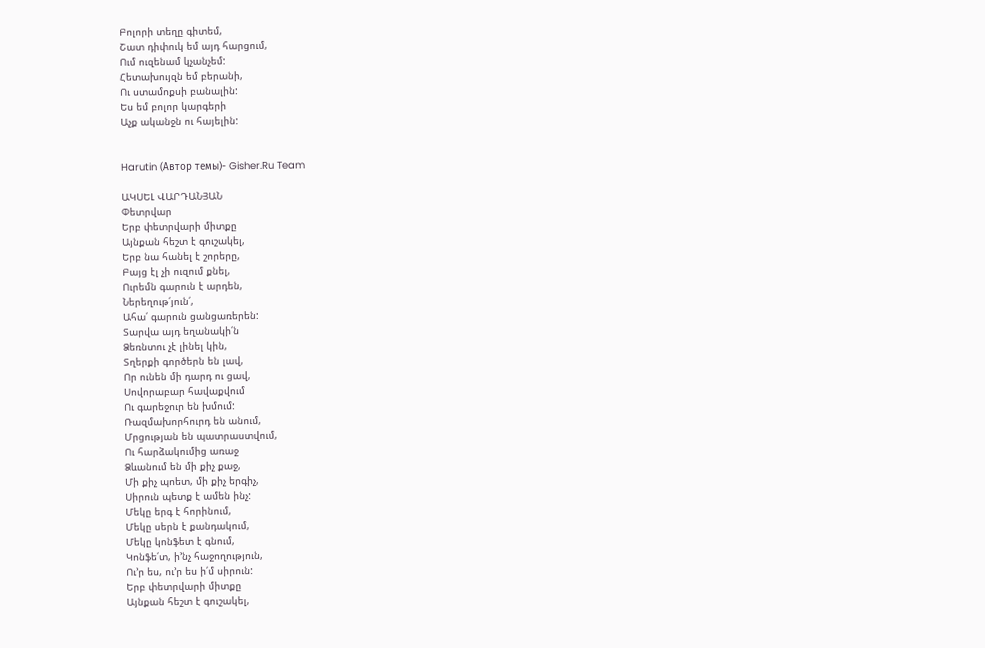Բոլորի տեղը գիտեմ,
Շատ դիփուկ եմ այդ հարցում,
Ում ուզենամ կչանչեմ:
Հետախույզն եմ բերանի,
Ու ստամոքսի բանալին:
Ես եմ բոլոր կարգերի
Աչք ականջն ու հայելին:


Harutin (Автор темы)- Gisher.Ru Team

ԱԿՍԵԼ ՎԱՐԴԱՆՅԱՆ
Փետրվար
Երբ փետրվարի միտքը
Այնքան հեշտ է գուշակել,
Երբ նա հանել է շորերը,
Բայց էլ չի ուզում քնել,
Ուրեմն գարուն է արդեն,
Ներեղութ՛յուն՛,
Ահա՛ գարուն ցանցառերեն:
Տարվա այդ եղանակի՛ն
Ձեռնտու չէ լինել կին,
Տղերքի գործերն են լավ,
Որ ունեն մի դարդ ու ցավ,
Սովորաբար հավաքվում
Ու գարեջուր են խմում:
Ռազմախորհուրդ են անում,
Մրցության են պատրաստվում,
Ու հարձակումից առաջ
Ձևանում են մի քիչ քաջ,
Մի քիչ պոետ, մի քիչ երգիչ,
Սիրուն պետք է ամեն ինչ:
Մեկը երգ է հորինում,
Մեկը սերն է քանդակում,
Մեկը կոնֆետ է գնում,
Կոնֆե՛տ, ի’նչ հաջողություն,
Ու’ր ես, ու’ր ես ի՛մ սիրուն:
Երբ փետրվարի միտքը
Այնքան հեշտ է գուշակել,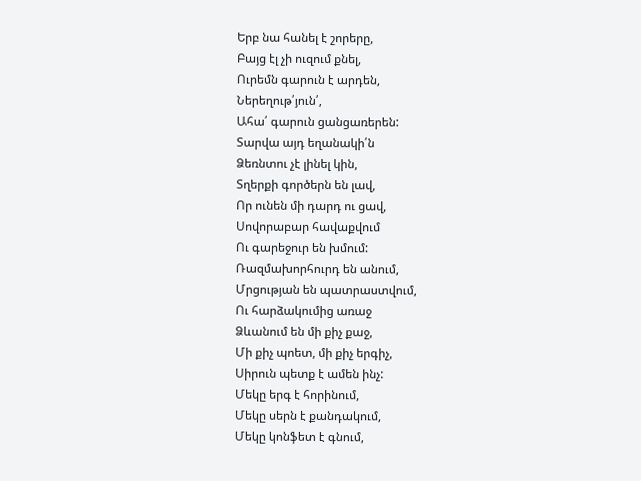Երբ նա հանել է շորերը,
Բայց էլ չի ուզում քնել,
Ուրեմն գարուն է արդեն,
Ներեղութ՛յուն՛,
Ահա՛ գարուն ցանցառերեն:
Տարվա այդ եղանակի՛ն
Ձեռնտու չէ լինել կին,
Տղերքի գործերն են լավ,
Որ ունեն մի դարդ ու ցավ,
Սովորաբար հավաքվում
Ու գարեջուր են խմում:
Ռազմախորհուրդ են անում,
Մրցության են պատրաստվում,
Ու հարձակումից առաջ
Ձևանում են մի քիչ քաջ,
Մի քիչ պոետ, մի քիչ երգիչ,
Սիրուն պետք է ամեն ինչ:
Մեկը երգ է հորինում,
Մեկը սերն է քանդակում,
Մեկը կոնֆետ է գնում,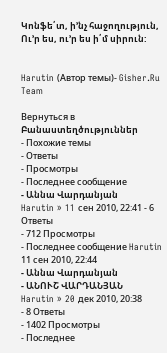Կոնֆե՛տ, ի’նչ հաջողություն,
Ու’ր ես, ու’ր ես ի՛մ սիրուն:


Harutin (Автор темы)- Gisher.Ru Team

Вернуться в Բանաստեղծություններ
- Похожие темы
- Ответы
- Просмотры
- Последнее сообщение
- Աննա Վարդանյան
Harutin » 11 сен 2010, 22:41 - 6 Ответы
- 712 Просмотры
- Последнее сообщение Harutin
11 сен 2010, 22:44
- Աննա Վարդանյան
- ԱՆՈՒՇ ՎԱՐԴԱՆՅԱՆ
Harutin » 20 дек 2010, 20:38
- 8 Ответы
- 1402 Просмотры
- Последнее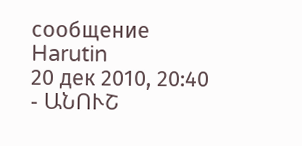сообщение Harutin
20 дек 2010, 20:40
- ԱՆՈՒՇ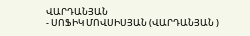ՎԱՐԴԱՆՅԱՆ
- ՍՈՖԻԿ ՄՈՎՍԻՍՅԱՆ (ՎԱՐԴԱՆՅԱՆ )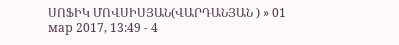ՍՈՖԻԿ ՄՈՎՍԻՍՅԱՆ(ՎԱՐԴԱՆՅԱՆ ) » 01 мар 2017, 13:49 - 4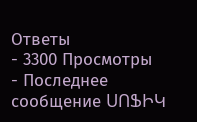Ответы
- 3300 Просмотры
- Последнее сообщение ՍՈՖԻԿ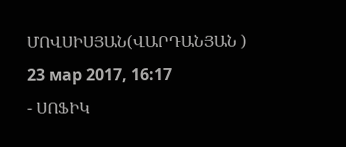ՄՈՎՍԻՍՅԱՆ(ՎԱՐԴԱՆՅԱՆ )
23 мар 2017, 16:17
- ՍՈՖԻԿ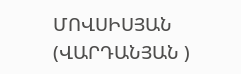ՄՈՎՍԻՍՅԱՆ (ՎԱՐԴԱՆՅԱՆ )